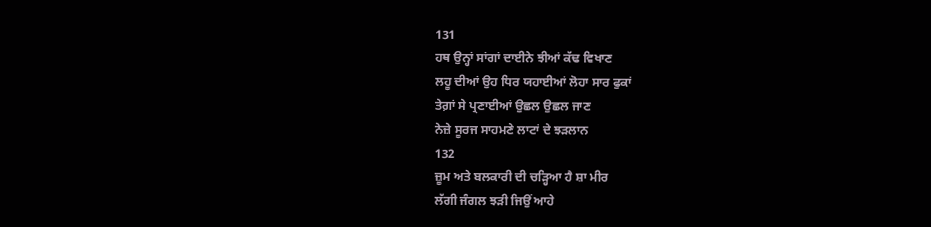131
ਹਥ ਉਨ੍ਹਾਂ ਸਾਂਗਾਂ ਦਾਈਨੇ ਝੀਆਂ ਕੱਢ ਵਿਖਾਣ
ਲਹੂ ਦੀਆਂ ਉਹ ਧਿਰ ਯਹਾਈਆਂ ਲੋਹਾ ਸਾਰ ਫੁਕਾਂ
ਤੇਗ਼ਾਂ ਸੇ ਪ੍ਰਣਾਈਆਂ ਉਛਲ ਉਛਲ ਜਾਣ
ਨੇਜ਼ੇ ਸੂਰਜ ਸਾਹਮਣੇ ਲਾਟਾਂ ਦੇ ਝੜਲਾਨ
132
ਜ਼ੂਮ ਅਤੇ ਬਲਕਾਰੀ ਦੀ ਚੜ੍ਹਿਆ ਹੈ ਸ਼ਾ ਮੀਰ
ਲੱਗੀ ਜੰਗਲ ਝੜੀ ਜਿਉਂ ਆਹੇ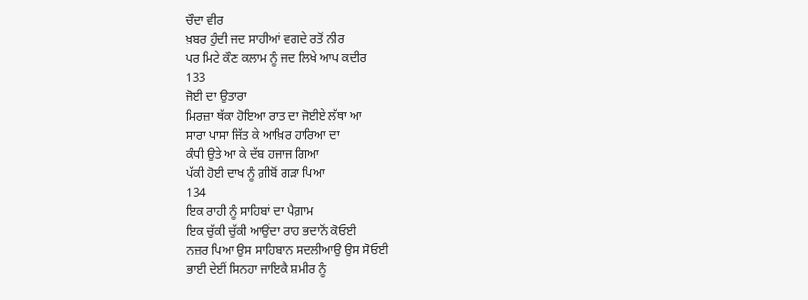ਚੌਦਾ ਵੀਰ
ਖ਼ਬਰ ਹੁੰਦੀ ਜਦ ਸਾਹੀਆਂ ਵਗਦੇ ਰਤੋਂ ਨੀਰ
ਪਰ ਮਿਟੇ ਕੌਣ ਕਲਾਮ ਨੂੰ ਜਦ ਲਿਖੇ ਆਪ ਕਦੀਰ
133
ਜੋਈ ਦਾ ਉਤਾਰਾ
ਮਿਰਜ਼ਾ ਥੱਕਾ ਹੋਇਆ ਰਾਤ ਦਾ ਜੋਈਏ ਲੱਥਾ ਆ
ਸਾਰਾ ਪਾਸਾ ਜਿੱਤ ਕੇ ਆਖ਼ਿਰ ਹਾਰਿਆ ਦਾ
ਕੰਧੀ ਉਤੇ ਆ ਕੇ ਦੱਬ ਹਜਾਜ ਗਿਆ
ਪੱਕੀ ਹੋਈ ਦਾਖ ਨੂੰ ਗ਼ੀਬੋਂ ਗੜਾ ਪਿਆ
134
ਇਕ ਰਾਹੀ ਨੂੰ ਸਾਹਿਬਾਂ ਦਾ ਪੈਗ਼ਾਮ
ਇਕ ਚੁੱਕੀ ਚੁੱਕੀ ਆਉਂਦਾ ਰਾਹ ਭਦਾਨੋਂ ਕੋਓਈ
ਨਜ਼ਰ ਪਿਆ ਉਸ ਸਾਹਿਬਾਨ ਸਦਲੀਆਉ ਉਸ ਸੋਓਈ
ਭਾਈ ਦੇਈਂ ਸਿਨਹਾ ਜਾਇਕੈ ਸ਼ਮੀਰ ਨੂੰ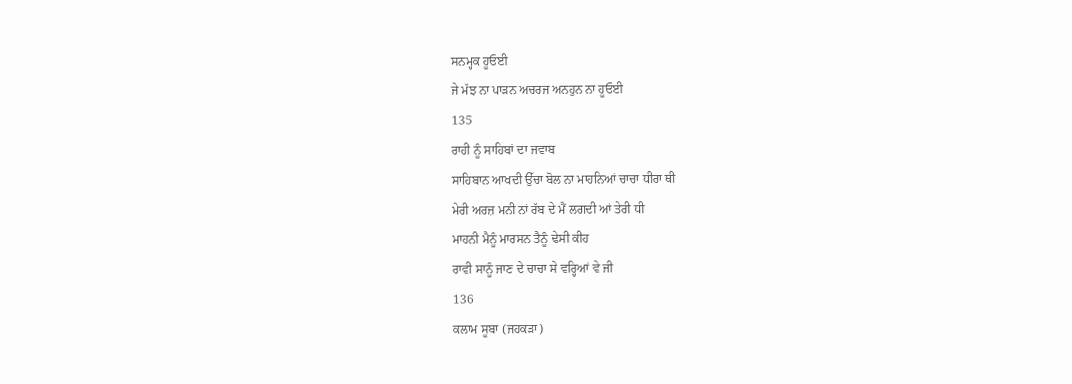ਸਨਮ੍ਹਕ ਹੂਓਈ
ਜੇ ਮੱਝ ਨਾ ਪਾੜਨ ਅਚਰਜ ਅਨਹੁਨ ਨਾ ਹੂਓਈ
135
ਰਾਹੀ ਨੂੰ ਸਾਹਿਬਾਂ ਦਾ ਜਵਾਬ
ਸਾਹਿਬਾਨ ਆਖਦੀ ਉੱਚਾ ਬੋਲ ਨਾ ਮਾਹਨਿਆਂ ਚਾਚਾ ਧੀਰਾ ਥੀ
ਮੇਰੀ ਅਰਜ਼ ਮਨੀ ਨਾਂ ਰੱਬ ਦੇ ਮੈਂ ਲਗਦੀ ਆਂ ਤੇਰੀ ਧੀ
ਮਾਹਨੀ ਮੈਨੂੰ ਮਾਰਸਨ ਤੈਨੂੰ ਢੇਸੀ ਕੀਹ
ਰਾਵੀ ਸਾਨੂੰ ਜਾਣ ਦੇ ਚਾਚਾ ਸੇ ਵਰ੍ਹਿਆਂ ਵੇ ਜੀ
136
ਕਲਾਮ ਸੂਬਾ (ਜਹਕੜਾ)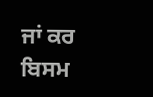ਜਾਂ ਕਰ ਬਿਸਮ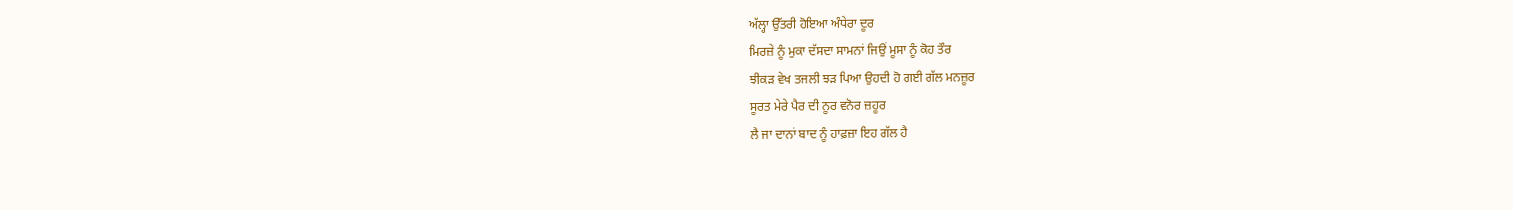ਅੱਲ੍ਹਾ ਉੱਤਰੀ ਹੋਇਆ ਅੰਧੇਰਾ ਦੂਰ
ਮਿਰਜ਼ੇ ਨੂੰ ਮੁਕਾ ਦੱਸਦਾ ਸਾਮਨਾਂ ਜਿਉਂ ਮੂਸਾ ਨੂੰ ਕੋਹ ਤੌਰ
ਝੀਕੜ ਵੇਖ ਤਜਲੀ ਝੜ ਪਿਆ ਉਹਦੀ ਹੋ ਗਈ ਗੱਲ ਮਨਜ਼ੂਰ
ਸੂਰਤ ਮੇਰੇ ਪੈਰ ਦੀ ਨੂਰ ਵਨੋਰ ਜ਼ਹੂਰ
ਲੈ ਜਾ ਦਾਨਾਂ ਬਾਦ ਨੂੰ ਹਾਫ਼ਜ਼ਾ ਇਹ ਗੱਲ ਹੈ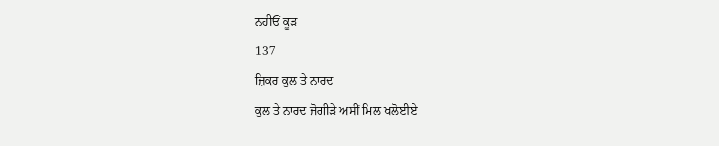ਨਹੀਓਂ ਕੂੜ
137
ਜ਼ਿਕਰ ਕੁਲ ਤੇ ਨਾਰਦ
ਕੁਲ ਤੇ ਨਾਰਦ ਜੋਗੀੜੇ ਅਸੀਂ ਮਿਲ ਖਲੋਈਏ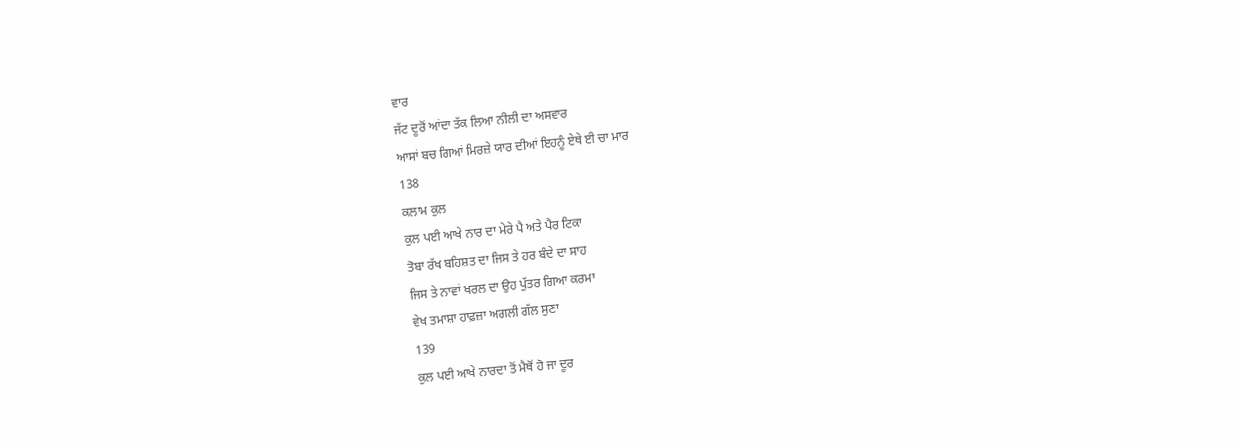ਵਾਰ
ਜੱਟ ਦੂਰੋਂ ਆਂਦਾ ਤੱਕ ਲਿਆ ਨੀਲੀ ਦਾ ਅਸਵਾਰ
ਆਸਾਂ ਬਚ ਗਿਆਂ ਮਿਰਜ਼ੇ ਯਾਰ ਦੀਆਂ ਇਹਨੂੰ ਏਥੇ ਈ ਚਾ ਮਾਰ
138
ਕਲਾਮ ਕੁਲ
ਕੁਲ ਪਈ ਆਖੇ ਨਾਰ ਦਾ ਮੇਰੇ ਪੈ ਅਤੇ ਪੈਰ ਟਿਕਾ
ਤੋਬਾ ਰੱਖ ਬਹਿਸ਼ਤ ਦਾ ਜਿਸ ਤੇ ਹਰ ਬੰਦੇ ਦਾ ਸਾਹ
ਜਿਸ ਤੇ ਨਾਵਾਂ ਖਰਲ ਦਾ ਉਹ ਪੁੱਤਰ ਗਿਆ ਕਰਮਾ
ਵੇਖ ਤਮਾਸ਼ਾ ਹਾਫ਼ਜ਼ਾ ਅਗਲੀ ਗੱਲ ਸੁਣਾ
139
ਕੁਲ ਪਈ ਆਖੇ ਨਾਰਦਾ ਤੋਂ ਮੈਥੋਂ ਹੋ ਜਾ ਦੂਰ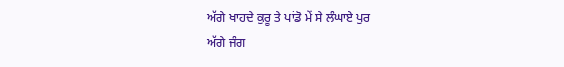ਅੱਗੇ ਖਾਹਦੇ ਕੁਰੂ ਤੇ ਪਾਂਡੋ ਮੇਂ ਸੇ ਲੰਘਾਏ ਪੁਰ
ਅੱਗੇ ਜੰਗ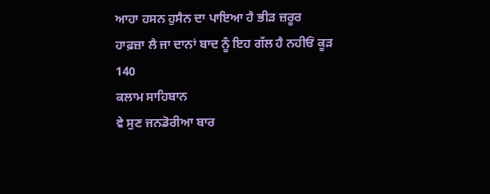ਆਹਾ ਹਸਨ ਹੁਸੈਨ ਦਾ ਪਾਇਆ ਹੈ ਭੀੜ ਜ਼ਰੂਰ
ਹਾਫ਼ਜ਼ਾ ਲੈ ਜਾ ਦਾਨਾਂ ਬਾਦ ਨੂੰ ਇਹ ਗੱਲ ਹੈ ਨਹੀਓਂ ਕੂੜ
140
ਕਲਾਮ ਸਾਹਿਬਾਨ
ਵੇ ਸੁਣ ਜਨਡੋਰੀਆ ਬਾਰ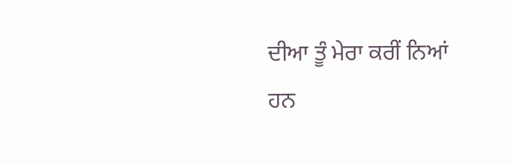ਦੀਆ ਤੂੰ ਮੇਰਾ ਕਰੀਂ ਨਿਆਂ
ਹਨ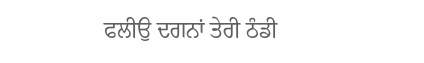ਫਲੀਉ ਦਗਨਾਂ ਤੇਰੀ ਠੰਡੀ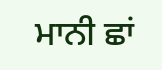ਮਾਨੀ ਛਾਂ